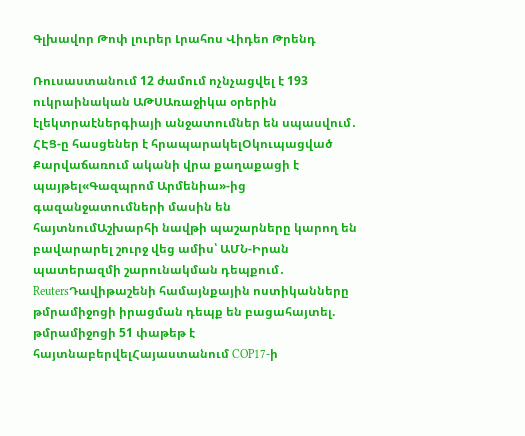Գլխավոր Թոփ լուրեր Լրահոս Վիդեո Թրենդ

Ռուսաստանում 12 ժամում ոչնչացվել է 193 ուկրաինական ԱԹՍԱռաջիկա օրերին էլեկտրաէներգիայի անջատումներ են սպասվում․ ՀԷՑ-ը հասցեներ է հրապարակելՕկուպացված Քարվաճառում ականի վրա քաղաքացի է պայթել«Գազպրոմ Արմենիա»-ից գազանջատումների մասին են հայտնումԱշխարհի նավթի պաշարները կարող են բավարարել շուրջ վեց ամիս՝ ԱՄՆ-Իրան պատերազմի շարունակման դեպքում․ ReutersԴավիթաշենի համայնքային ոստիկանները թմրամիջոցի իրացման դեպք են բացահայտել. թմրամիջոցի 51 փաթեթ է հայտնաբերվելՀայաստանում COP17-ի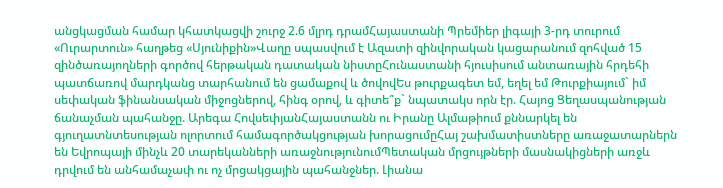անցկացման համար կհատկացվի շուրջ 2.6 մլրդ դրամՀայաստանի Պրեմիեր լիգայի 3-րդ տուրում «Ուրարտուն» հաղթեց «Սյունիքին»Վաղը սպասվում է Ազատի զինվորական կացարանում զոհված 15 զինծառայողների գործով հերթական դատական նիստըՀունաստանի հյուսիսում անտառային հրդեհի պատճառով մարդկանց տարհանում են ցամաքով և ծովովԵս թուրքագետ եմ, եղել եմ Թուրքիայում` իմ սեփական ֆինանսական միջոցներով, հինգ օրով, և գիտե՞ք` նպատակս որն էր. Հայոց Ցեղասպանության ճանաչման պահանջը. Արեգա ՀովսեփյանՀայաստանն ու Իրանը Ալմաթիում քննարկել են գյուղատնտեսության ոլորտում համագործակցության խորացումըՀայ շախմատիստները առաջատարներն են Եվրոպայի մինչև 20 տարեկանների առաջնությունումՊետական մրցույթների մասնակիցների առջև դրվում են անհամաչափ ու ոչ մրցակցային պահանջներ. Լիանա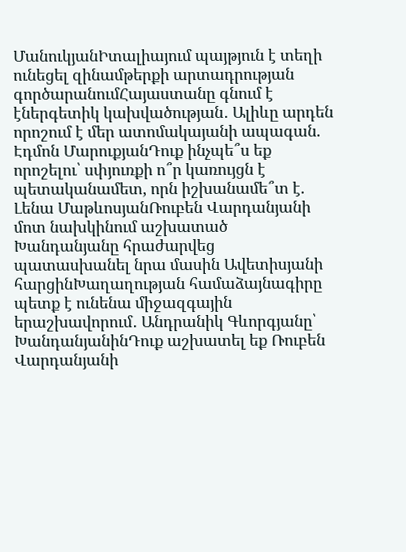ՄանուկյանԻտալիայում պայթյուն է տեղի ունեցել զինամթերքի արտադրության գործարանումՀայաստանը գնում է էներգետիկ կախվածության․ Ալիևը արդեն որոշում է մեր ատոմակայանի ապագան. Էդմոն ՄարուքյանԴուք ինչպե՞ս եք որոշելու՝ սփյուռքի ո՞ր կառույցն է պետականամետ, որն իշխանամե՞տ է. Լենա ՄաթևոսյանՌուբեն Վարդանյանի մոտ նախկինում աշխատած Խանդանյանը հրաժարվեց պատասխանել նրա մասին Ավետիսյանի հարցինԽաղաղության համաձայնագիրը պետք է ունենա միջազգային երաշխավորում․ Անդրանիկ Գևորգյանը՝ ԽանդանյանինԴուք աշխատել եք Ռուբեն Վարդանյանի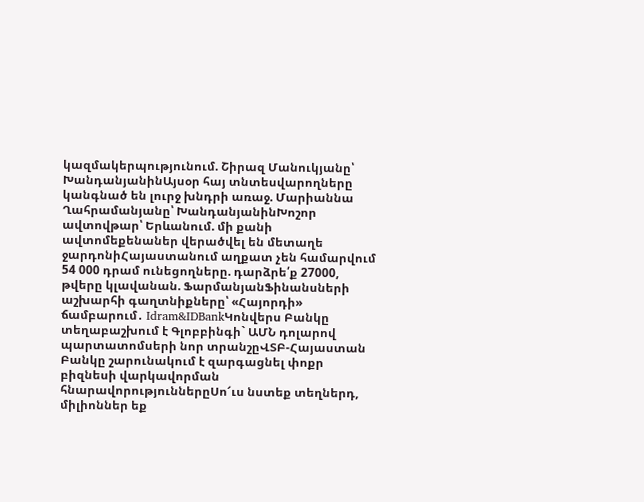կազմակերպությունում. Շիրազ Մանուկյանը՝ ԽանդանյանինԱյսօր հայ տնտեսվարողները կանգնած են լուրջ խնդրի առաջ. Մարիաննա Ղահրամանյանը՝ ԽանդանյանինԽոշոր ավտովթար՝ Երևանում. մի քանի ավտոմեքենաներ վերածվել են մետաղե ջարդոնիՀայաստանում աղքատ չեն համարվում 54 000 դրամ ունեցողները. դարձրե՛ք 27000, թվերը կլավանան. ՖարմանյանՖինանսների աշխարհի գաղտնիքները՝ «Հայորդի» ճամբարում․ Idram&IDBankԿոնվերս Բանկը տեղաբաշխում է Գլոբբինգի` ԱՄՆ դոլարով պարտատոմսերի նոր տրանշըՎՏԲ-Հայաստան Բանկը շարունակում է զարգացնել փոքր բիզնեսի վարկավորման հնարավորություններըՍո՜ւս նստեք տեղներդ, միլիոններ եք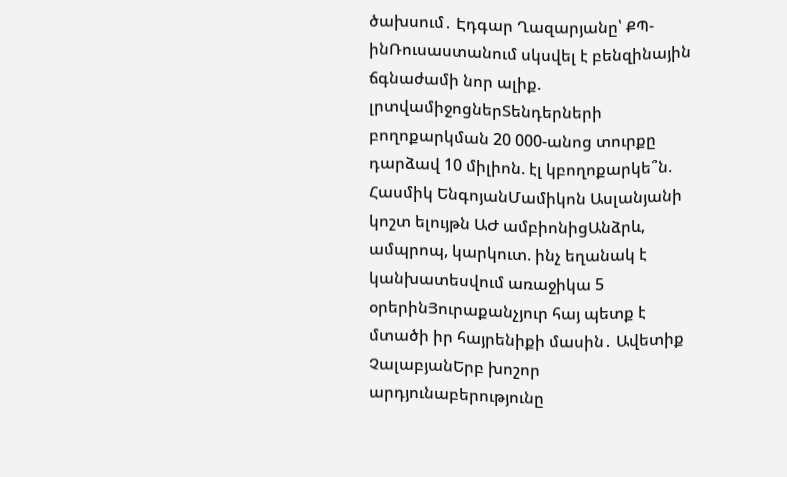ծախսում․ Էդգար Ղազարյանը՝ ՔՊ-ինՌուսաստանում սկսվել է բենզինային ճգնաժամի նոր ալիք. լրտվամիջոցներՏենդերների բողոքարկման 20 000-անոց տուրքը դարձավ 10 միլիոն. էլ կբողոքարկե՞ն. Հասմիկ ԵնգոյանՄամիկոն Ասլանյանի կոշտ ելույթն ԱԺ ամբիոնիցԱնձրև, ամպրոպ, կարկուտ. ինչ եղանակ է կանխատեսվում առաջիկա 5 օրերինՅուրաքանչյուր հայ պետք է մտածի իր հայրենիքի մասին․ Ավետիք ՉալաբյանԵրբ խոշոր արդյունաբերությունը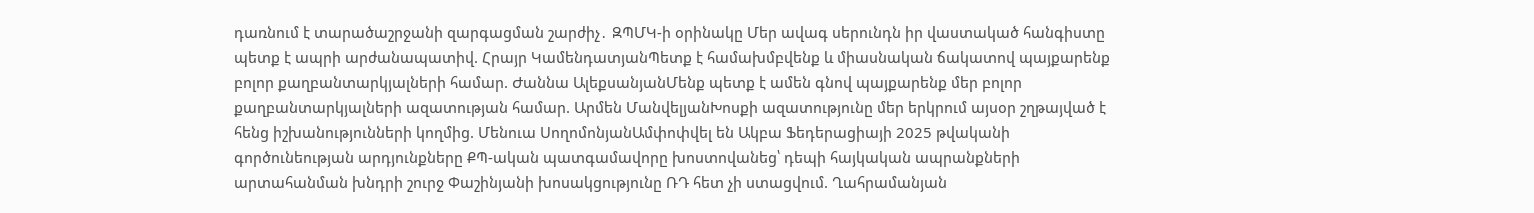դառնում է տարածաշրջանի զարգացման շարժիչ․ ԶՊՄԿ-ի օրինակը Մեր ավագ սերունդն իր վաստակած հանգիստը պետք է ապրի արժանապատիվ. Հրայր ԿամենդատյանՊետք է համախմբվենք և միասնական ճակատով պայքարենք բոլոր քաղբանտարկյալների համար. Ժաննա ԱլեքսանյանՄենք պետք է ամեն գնով պայքարենք մեր բոլոր քաղբանտարկյալների ազատության համար. Արմեն ՄանվելյանԽոսքի ազատությունը մեր երկրում այսօր շղթայված է հենց իշխանությունների կողմից. Մենուա ՍողոմոնյանԱմփոփվել են Ակբա Ֆեդերացիայի 2025 թվականի գործունեության արդյունքները ՔՊ-ական պատգամավորը խոստովանեց՝ դեպի հայկական ապրանքների արտահանման խնդրի շուրջ Փաշինյանի խոսակցությունը ՌԴ հետ չի ստացվում. Ղահրամանյան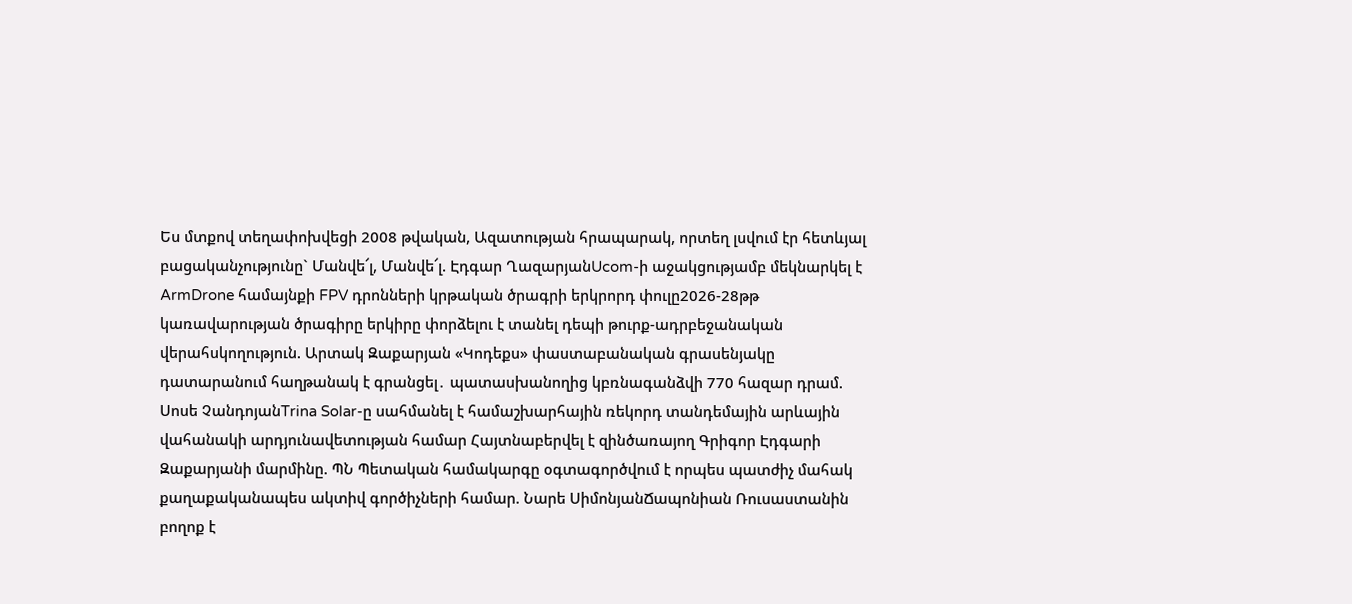Ես մտքով տեղափոխվեցի 2008 թվական, Ազատության հրապարակ, որտեղ լսվում էր հետևյալ բացականչությունը` Մանվե՜լ, Մանվե՜լ. Էդգար ՂազարյանUcom-ի աջակցությամբ մեկնարկել է ArmDrone համայնքի FPV դրոնների կրթական ծրագրի երկրորդ փուլը2026-28թթ կառավարության ծրագիրը երկիրը փորձելու է տանել դեպի թուրք-ադրբեջանական վերահսկողություն. Արտակ Զաքարյան «Կոդեքս» փաստաբանական գրասենյակը դատարանում հաղթանակ է գրանցել․ պատասխանողից կբռնագանձվի 770 հազար դրամ. Սոսե ՉանդոյանTrina Solar-ը սահմանել է համաշխարհային ռեկորդ տանդեմային արևային վահանակի արդյունավետության համար Հայտնաբերվել է զինծառայող Գրիգոր Էդգարի Զաքարյանի մարմինը. ՊՆ Պետական համակարգը օգտագործվում է որպես պատժիչ մահակ քաղաքականապես ակտիվ գործիչների համար. Նարե ՍիմոնյանՃապոնիան Ռուսաստանին բողոք է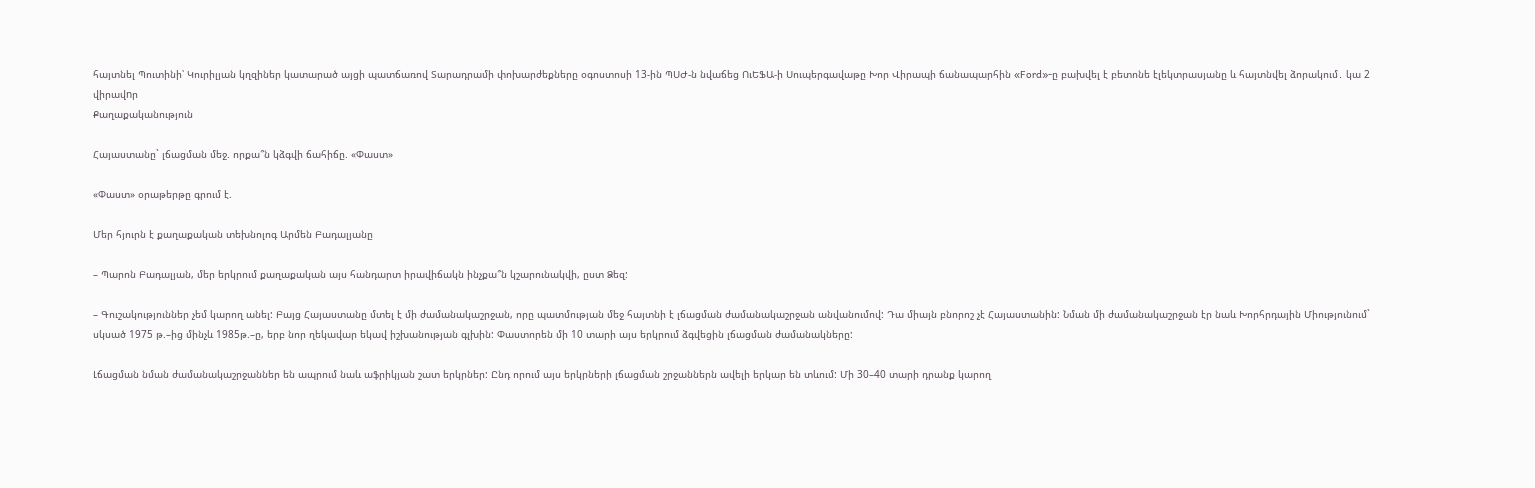հայտնել Պուտինի՝ Կուրիլյան կղզիներ կատարած այցի պատճառով Տարադրամի փոխարժեքները օգոստոսի 13-ին ՊՍԺ-ն նվաճեց ՈւԵՖԱ-ի Սուպերգավաթը Խոր Վիրապի ճանապարհին «Ford»-ը բախվել է բետոնե էլեկտրասյանը և հայտնվել ձորակում․ կա 2 վիրավnր
Քաղաքականություն

Հայաստանը` լճացման մեջ. որքա՞ն կձգվի ճահիճը. «Փաստ»

«Փաստ» օրաթերթը գրում է.

Մեր հյուրն է քաղաքական տեխնոլոգ Արմեն Բադալյանը

– Պարոն Բադալյան, մեր երկրում քաղաքական այս հանդարտ իրավիճակն ինչքա՞ն կշարունակվի, ըստ Ձեզ:

– Գուշակություններ չեմ կարող անել: Բայց Հայաստանը մտել է մի ժամանակաշրջան, որը պատմության մեջ հայտնի է լճացման ժամանակաշրջան անվանումով: Դա միայն բնորոշ չէ Հայաստանին: Նման մի ժամանակաշրջան էր նաև Խորհրդային Միությունում` սկսած 1975 թ.–ից մինչև 1985թ.–ը, երբ նոր ղեկավար եկավ իշխանության գլխին: Փաստորեն մի 10 տարի այս երկրում ձգվեցին լճացման ժամանակները:

Լճացման նման ժամանակաշրջաններ են ապրում նաև աֆրիկյան շատ երկրներ: Ընդ որում այս երկրների լճացման շրջաններն ավելի երկար են տևում: Մի 30–40 տարի դրանք կարող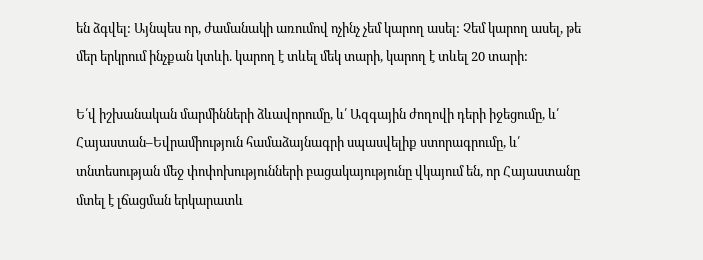են ձգվել: Այնպես որ, ժամանակի առումով ոչինչ չեմ կարող ասել: Չեմ կարող ասել, թե մեր երկրում ինչքան կտևի. կարող է տևել մեկ տարի, կարող է տևել 20 տարի:

Ե՛վ իշխանական մարմինների ձևավորումը, և՛ Ազգային ժողովի դերի իջեցումը, և՛ Հայաստան–Եվրամիություն համաձայնագրի սպասվելիք ստորագրումը, և՛ տնտեսության մեջ փոփոխությունների բացակայությունը վկայում են, որ Հայաստանը մտել է լճացման երկարատև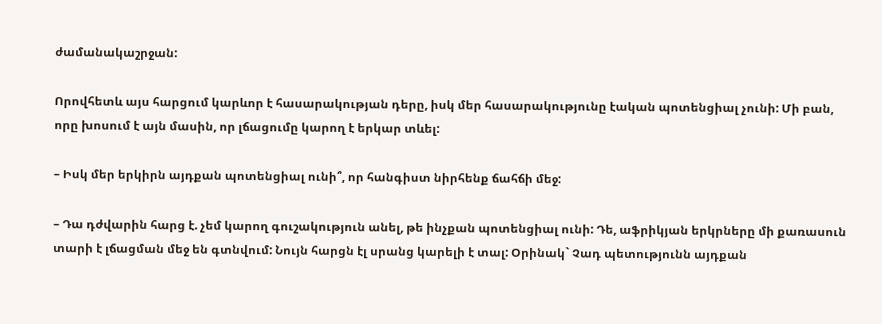ժամանակաշրջան:

Որովհետև այս հարցում կարևոր է հասարակության դերը, իսկ մեր հասարակությունը էական պոտենցիալ չունի: Մի բան, որը խոսում է այն մասին, որ լճացումը կարող է երկար տևել:

– Իսկ մեր երկիրն այդքան պոտենցիալ ունի՞, որ հանգիստ նիրհենք ճահճի մեջ:

– Դա դժվարին հարց է. չեմ կարող գուշակություն անել, թե ինչքան պոտենցիալ ունի: Դե, աֆրիկյան երկրները մի քառասուն տարի է լճացման մեջ են գտնվում: Նույն հարցն էլ սրանց կարելի է տալ: Օրինակ` Չադ պետությունն այդքան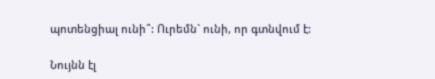պոտենցիալ ունի՞: Ուրեմն` ունի, որ գտնվում է:

Նույնն էլ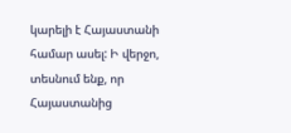կարելի է Հայաստանի համար ասել: Ի վերջո, տեսնում ենք, որ Հայաստանից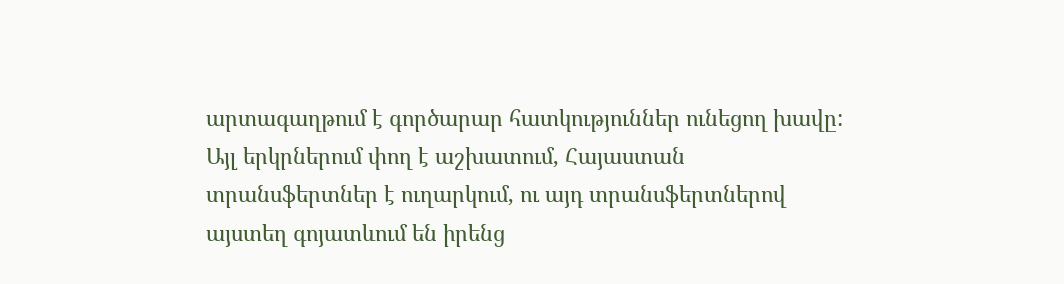արտագաղթում է գործարար հատկություններ ունեցող խավը: Այլ երկրներում փող է աշխատում, Հայաստան տրանսֆերտներ է ուղարկում, ու այդ տրանսֆերտներով այստեղ գոյատևում են իրենց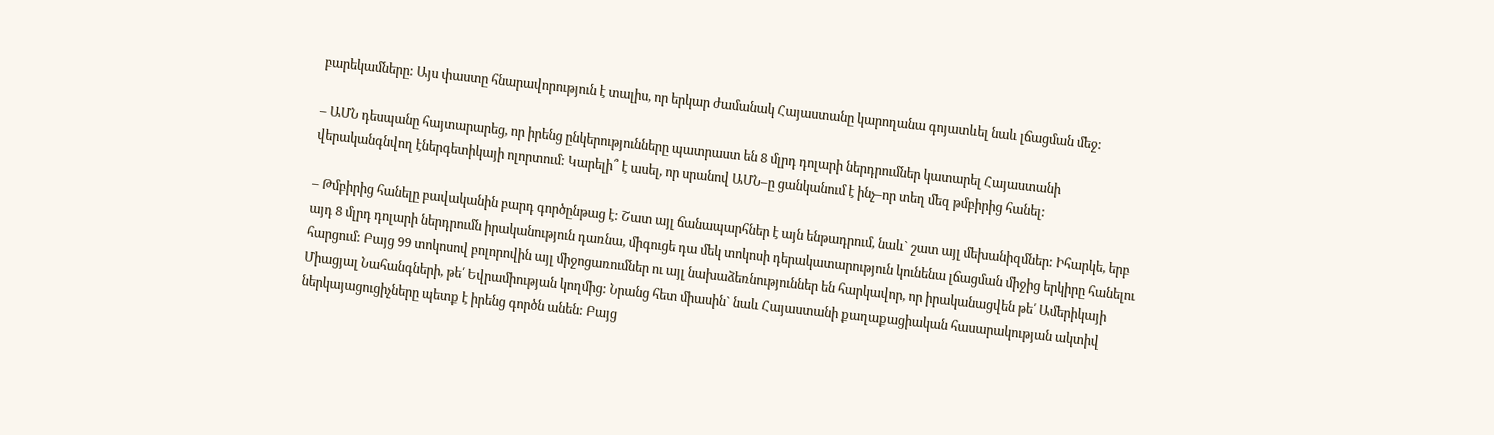բարեկամները: Այս փաստը հնարավորություն է տալիս, որ երկար ժամանակ Հայաստանը կարողանա գոյատևել նաև լճացման մեջ:

– ԱՄՆ դեսպանը հայտարարեց, որ իրենց ընկերությունները պատրաստ են 8 մլրդ դոլարի ներդրումներ կատարել Հայաստանի վերականգնվող էներգետիկայի ոլորտում: Կարելի՞ է ասել, որ սրանով ԱՄՆ–ը ցանկանում է ինչ–որ տեղ մեզ թմբիրից հանել:

– Թմբիրից հանելը բավականին բարդ գործընթաց է: Շատ այլ ճանապարհներ է այն ենթադրում, նաև` շատ այլ մեխանիզմներ: Իհարկե, երբ այդ 8 մլրդ դոլարի ներդրումն իրականություն դառնա, միգուցե դա մեկ տոկոսի դերակատարություն կունենա լճացման միջից երկիրը հանելու հարցում: Բայց 99 տոկոսով բոլորովին այլ միջոցառումներ ու այլ նախաձեռնություններ են հարկավոր, որ իրականացվեն թե՛ Ամերիկայի Միացյալ Նահանգների, թե՛ Եվրամիության կողմից: Նրանց հետ միասին` նաև Հայաստանի քաղաքացիական հասարակության ակտիվ ներկայացուցիչները պետք է իրենց գործն անեն: Բայց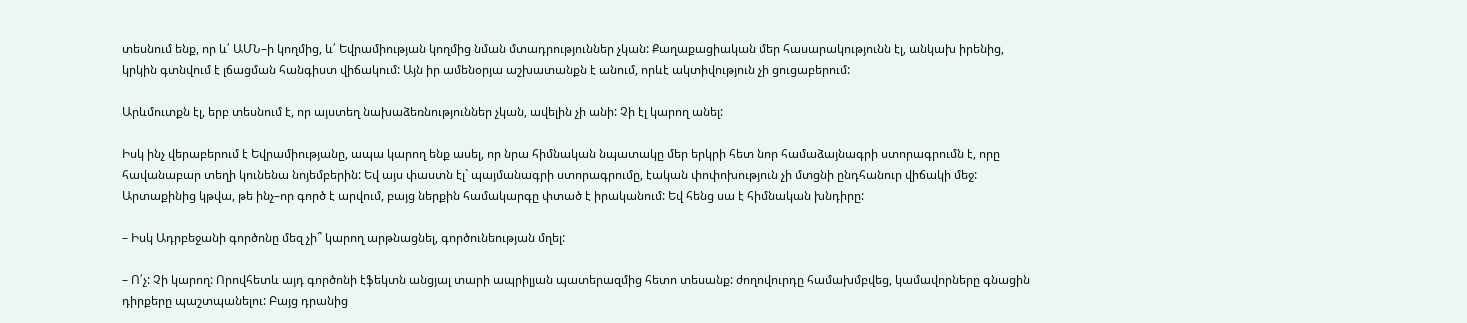տեսնում ենք, որ և՛ ԱՄՆ–ի կողմից, և՛ Եվրամիության կողմից նման մտադրություններ չկան: Քաղաքացիական մեր հասարակությունն էլ, անկախ իրենից, կրկին գտնվում է լճացման հանգիստ վիճակում: Այն իր ամենօրյա աշխատանքն է անում, որևէ ակտիվություն չի ցուցաբերում:

Արևմուտքն էլ, երբ տեսնում է, որ այստեղ նախաձեռնություններ չկան, ավելին չի անի: Չի էլ կարող անել:

Իսկ ինչ վերաբերում է Եվրամիությանը, ապա կարող ենք ասել, որ նրա հիմնական նպատակը մեր երկրի հետ նոր համաձայնագրի ստորագրումն է, որը հավանաբար տեղի կունենա նոյեմբերին: Եվ այս փաստն էլ` պայմանագրի ստորագրումը, էական փոփոխություն չի մտցնի ընդհանուր վիճակի մեջ: Արտաքինից կթվա, թե ինչ–որ գործ է արվում, բայց ներքին համակարգը փտած է իրականում: Եվ հենց սա է հիմնական խնդիրը:

– Իսկ Ադրբեջանի գործոնը մեզ չի՞ կարող արթնացնել, գործունեության մղել:

– Ո՛չ: Չի կարող: Որովհետև այդ գործոնի էֆեկտն անցյալ տարի ապրիլյան պատերազմից հետո տեսանք: ժողովուրդը համախմբվեց, կամավորները գնացին դիրքերը պաշտպանելու: Բայց դրանից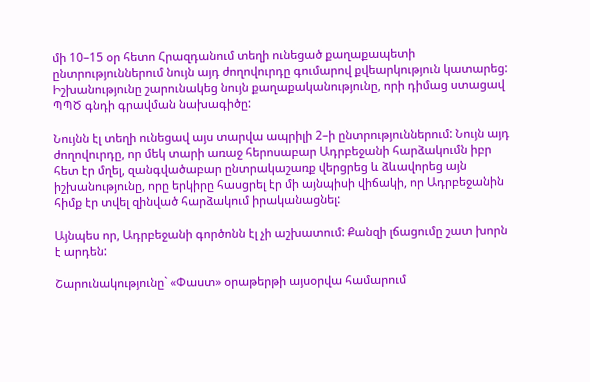մի 10–15 օր հետո Հրազդանում տեղի ունեցած քաղաքապետի ընտրություններում նույն այդ ժողովուրդը գումարով քվեարկություն կատարեց: Իշխանությունը շարունակեց նույն քաղաքականությունը, որի դիմաց ստացավ ՊՊԾ գնդի գրավման նախագիծը:

Նույնն էլ տեղի ունեցավ այս տարվա ապրիլի 2–ի ընտրություններում: Նույն այդ ժողովուրդը, որ մեկ տարի առաջ հերոսաբար Ադրբեջանի հարձակումն իբր հետ էր մղել, զանգվածաբար ընտրակաշառք վերցրեց և ձևավորեց այն իշխանությունը, որը երկիրը հասցրել էր մի այնպիսի վիճակի, որ Ադրբեջանին հիմք էր տվել զինված հարձակում իրականացնել:

Այնպես որ, Ադրբեջանի գործոնն էլ չի աշխատում: Քանզի լճացումը շատ խորն է արդեն:

Շարունակությունը` «Փաստ» օրաթերթի այսօրվա համարում